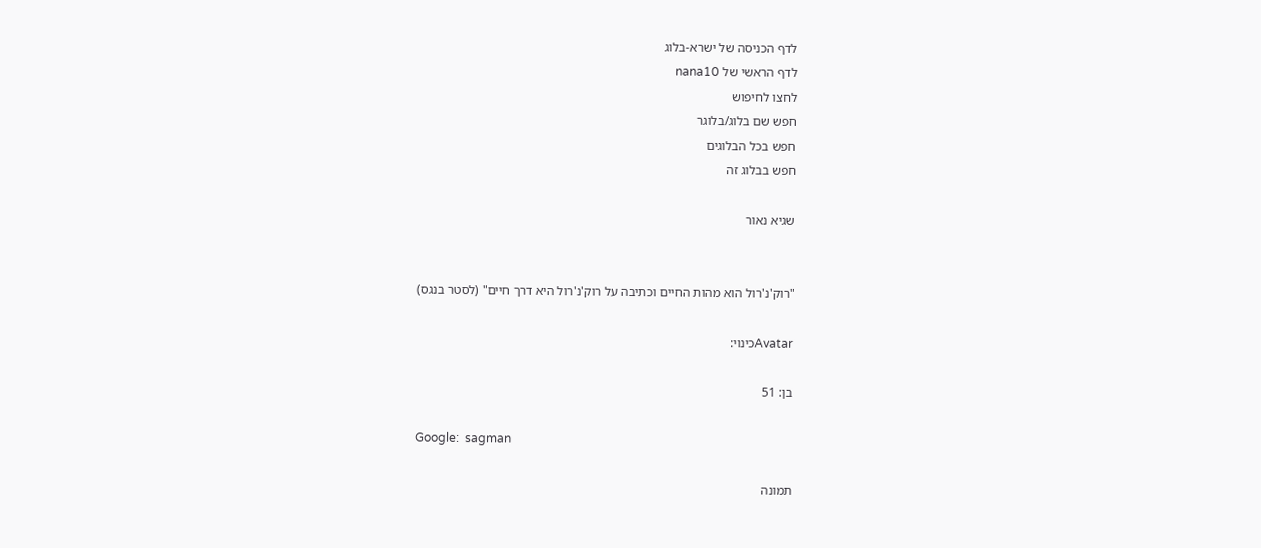לדף הכניסה של ישרא-בלוג
לדף הראשי של nana10
לחצו לחיפוש
חפש שם בלוג/בלוגר
חפש בכל הבלוגים
חפש בבלוג זה

שגיא נאור


"רוק'נ'רול הוא מהות החיים וכתיבה על רוק'נ'רול היא דרך חיים" (לסטר בנגס)

Avatarכינוי:

בן: 51

Google:  sagman

תמונה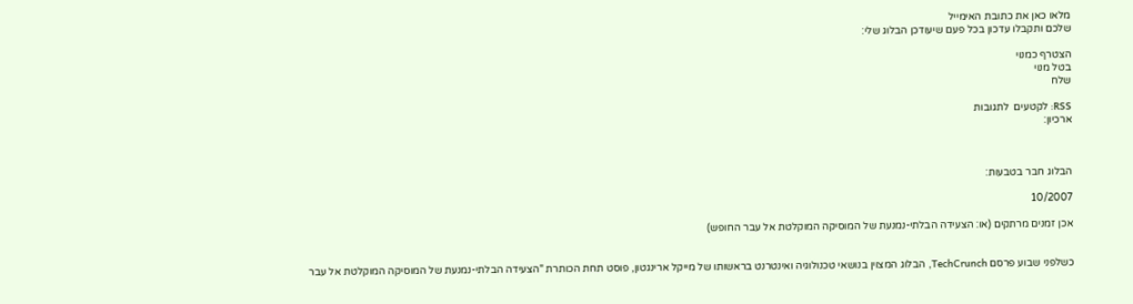מלאו כאן את כתובת האימייל
שלכם ותקבלו עדכון בכל פעם שיעודכן הבלוג שלי:

הצטרף כמנוי
בטל מנוי
שלח

RSS: לקטעים  לתגובות
ארכיון:



הבלוג חבר בטבעות:

10/2007

אכן זמנים מרתקים (או: הצעידה הבלתי-נמנעת של המוסיקה המוקלטת אל עבר החופש)


כשלפני שבוע פרסם TechCrunch, הבלוג המצוין בנושאי טכנולוגיה ואינטרנט בראשותו של מייקל ארינגטון, פוסט תחת הכותרת "הצעידה הבלתי-נמנעת של המוסיקה המוקלטת אל עבר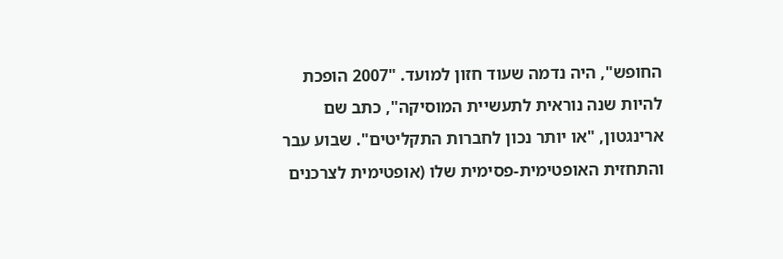החופש", היה נדמה שעוד חזון למועד. "2007 הופכת להיות שנה נוראית לתעשיית המוסיקה", כתב שם ארינגטון, "או יותר נכון לחברות התקליטים". שבוע עבר והתחזית האופטימית-פסימית שלו (אופטימית לצרכנים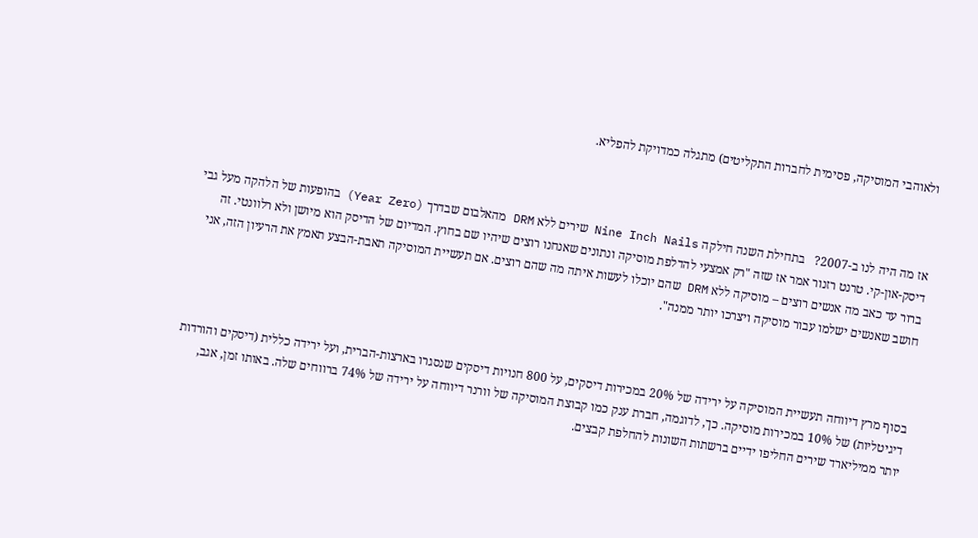ולאוהבי המוסיקה, פסימית לחברות התקליטים) מתגלה כמדויקת להפליא.



אז מה היה לנו ב-2007?   בתחילת השנה חילקה Nine Inch Nails שירים ללא DRM מהאלבום שבדרך (Year Zero) בהופעות של הלהקה מעל גבי דיסק-און-קי. טרנט רזנור אמר אז שזה "רק אמצעי להדלפת מוסיקה ונתונים שאנחנו רוצים שיהיו שם בחוץ. המדיום של הדיסק הוא מיושן ולא רלוונטי. זה ברור עד כאב מה אנשים רוצים – מוסיקה ללא DRM שהם יוכלו לעשות איתה מה שהם רוצים. אם תעשיית המוסיקה תאבת-הבצע תאמץ את הרעיון הזה, אני חושב שאנשים ישלמו עבור מוסיקה ויצרכו יותר ממנה".



בסוף מרץ דיווחה תעשיית המוסיקה על ירידה של 20% במכירות דיסקים, על 800 חנויות דיסקים שנסגרו בארצות-הברית, ועל ירידה כללית (דיסקים והורדות דיגיטליות) של 10% במכירות מוסיקה. כך, לדוגמה, חברת ענק כמו קבוצת המוסיקה של וורנר דיווחה על ירידה של 74% ברווחים שלה. באותו זמן, אגב, יותר ממיליארד שירים החליפו ידיים ברשתות השונות להחלפת קבצים.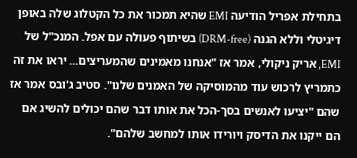בתחילת אפריל הודיעה EMI שהיא תמכור את כל הקטלוג שלה באופן דיגיטלי וללא הגנה (DRM-free) בשיתוף פעולה עם אפל. המנכ"ל של EMI, אריק ניקולי, אמר אז "אנחנו מאמינים שהמעריצים... יראו את זה כתמריץ לרכוש עוד מהמוסיקה של האמנים שלנו". סטיב ג'ובס אמר אז שהם "יציעו לאנשים בסך-הכל את אותו דבר שהם יכולים להשיג אם הם ייקנו את הדיסק ויורידו אותו למחשב שלהם".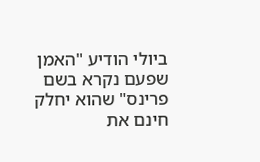ביולי הודיע "האמן שפעם נקרא בשם פרינס" שהוא יחלק חינם את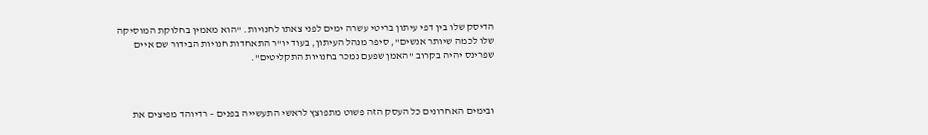הדיסק שלו בין דפי עיתון בריטי עשרה ימים לפני צאתו לחנויות. "הוא מאמין בחלוקת המוסיקה שלו לכמה שיותר אנשים", סיפר מנהל העיתון, בעוד יו"ר התאחדות חנויות הבידור שם איים שפרינס יהיה בקרוב "האמן שפעם נמכר בחנויות התקליטים".



ובימים האחרונים כל העסק הזה פשוט מתפוצץ לראשי התעשייה בפנים – רדיוהד מפיצים את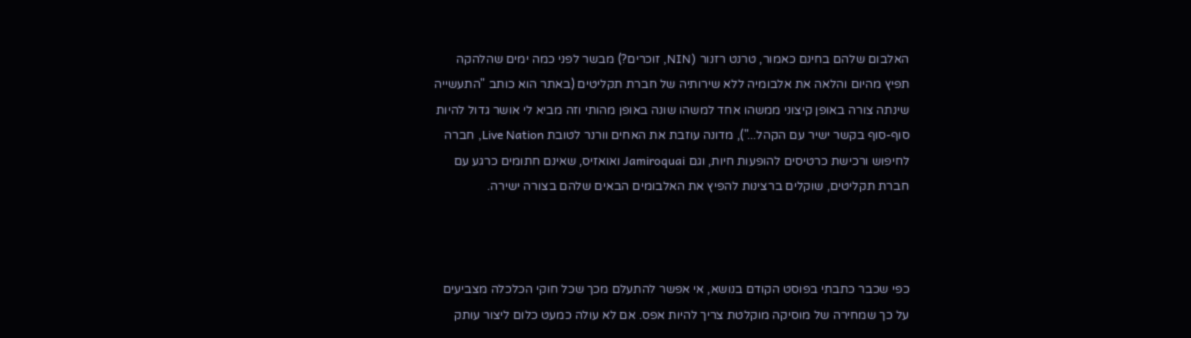האלבום שלהם בחינם כאמור, טרנט רזנור (NIN, זוכרים?) מבשר לפני כמה ימים שהלהקה תפיץ מהיום והלאה את אלבומיה ללא שירותיה של חברת תקליטים (באתר הוא כותב "התעשייה שינתה צורה באופן קיצוני ממשהו אחד למשהו שונה באופן מהותי וזה מביא לי אושר גדול להיות סוף-סוף בקשר ישיר עם הקהל..."), מדונה עוזבת את האחים וורנר לטובת Live Nation, חברה לחיפוש ורכישת כרטיסים להופעות חיות, וגם Jamiroquai ואואזיס, שאינם חתומים כרגע עם חברת תקליטים, שוקלים ברצינות להפיץ את האלבומים הבאים שלהם בצורה ישירה.



כפי שכבר כתבתי בפוסט הקודם בנושא, אי אפשר להתעלם מכך שכל חוקי הכלכלה מצביעים על כך שמחירה של מוסיקה מוקלטת צריך להיות אפס. אם לא עולה כמעט כלום ליצור עותק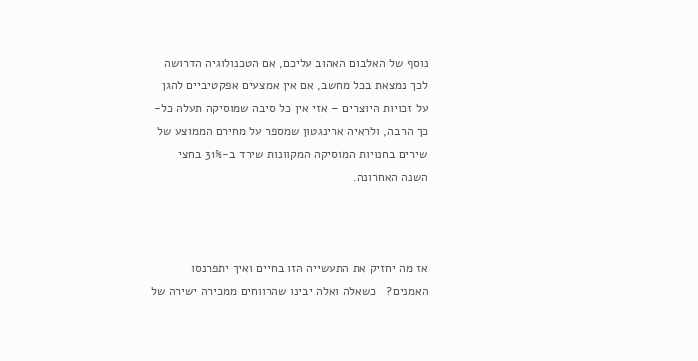נוסף של האלבום האהוב עליכם, אם הטכנולוגיה הדרושה לכך נמצאת בכל מחשב, אם אין אמצעים אפקטיביים להגן על זכויות היוצרים – אזי אין כל סיבה שמוסיקה תעלה כל-כך הרבה, ולראיה ארינגטון שמספר על מחירם הממוצע של שירים בחנויות המוסיקה המקוונות שירד ב-31% בחצי השנה האחרונה.



אז מה יחזיק את התעשייה הזו בחיים ואיך יתפרנסו האמנים?   כשאלה ואלה יבינו שהרווחים ממכירה ישירה של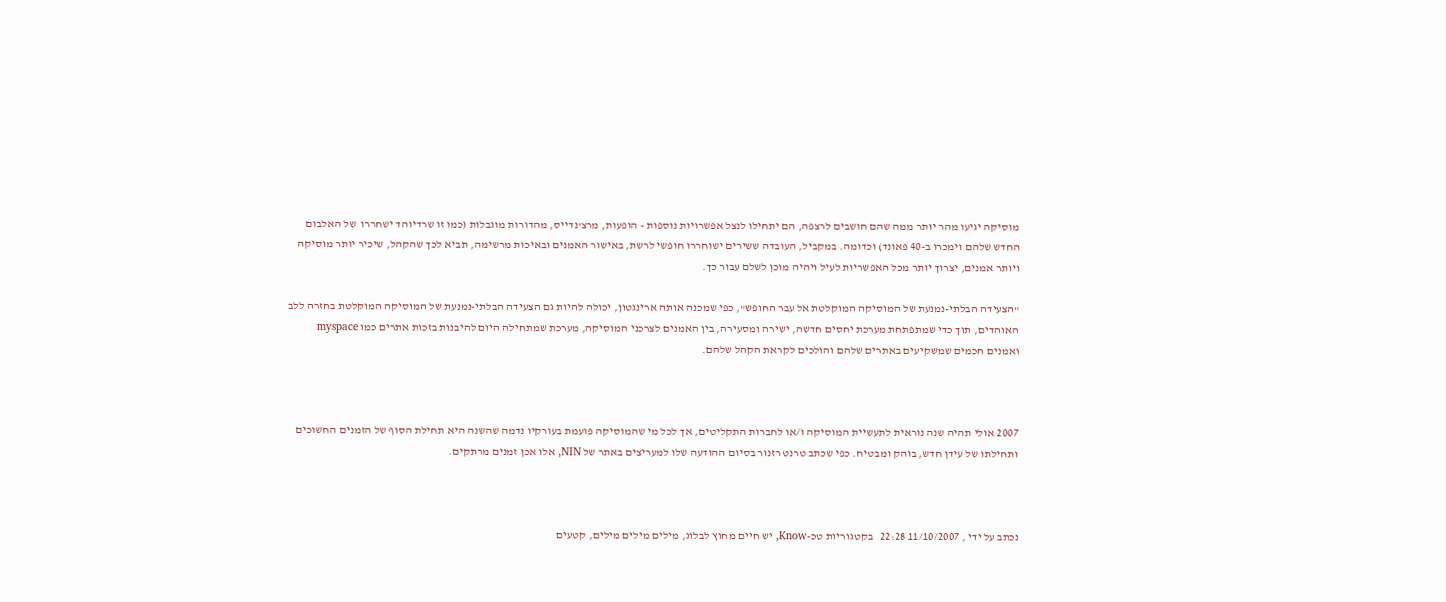מוסיקה יגיעו מהר יותר ממה שהם חושבים לרצפה, הם יתחילו לנצל אפשרויות נוספות - הופעות, מרצ'נדייס, מהדורות מוגבלות (כמו זו שרדיוהד ישחררו  של האלבום החדש שלהם וימכרו ב-40 פאונד) וכדומה. במקביל, העובדה ששירים ישוחררו חופשי לרשת, באישור האמנים ובאיכות מרשימה, תביא לכך שהקהל, שיכיר יותר מוסיקה ויותר אמנים, יצרוך יותר מכל האפשריות לעיל ויהיה מוכן לשלם עבור כך.

"הצעידה הבלתי-נמנעת של המוסיקה המוקלטת אל עבר החופש", כפי שמכנה אותה ארינגטון, יכולה להיות גם הצעידה הבלתי-נמנעת של המוסיקה המוקלטת בחזרה ללב האוהדים, תוך כדי שמתפתחת מערכת יחסים חדשה, ישירה ומסעירה, בין האמנים לצרכני המוסיקה, מערכת שמתחילה היום להיבנות בזכות אתרים כמו myspace ואמנים חכמים שמשקיעים באתרים שלהם והולכים לקראת הקהל שלהם.



2007 אולי תהיה שנה נוראית לתעשיית המוסיקה ו/או לחברות התקליטים, אך לכל מי שהמוסיקה פועמת בעורקיו נדמה שהשנה היא תחילת הסוף של הזמנים החשוכים ותחילתו של עידן חדש, בוהק ומבטיח. כפי שכתב טרנט רזנור בסיום ההודעה שלו למעריצים באתר של NIN, אלו אכן זמנים מרתקים.



נכתב על ידי , 11/10/2007 22:28   בקטגוריות טכ-Know, יש חיים מחוץ לבלוג, מילים מילים מילים, קטעים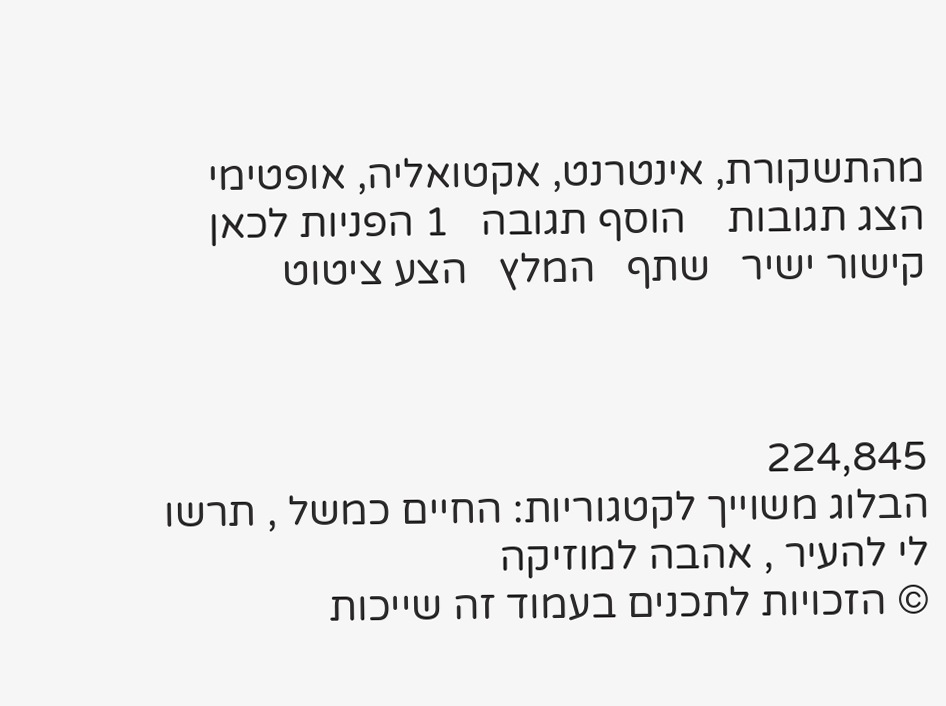מהתשקורת, אינטרנט, אקטואליה, אופטימי
הצג תגובות    הוסף תגובה   1 הפניות לכאן   קישור ישיר   שתף   המלץ   הצע ציטוט



224,845
הבלוג משוייך לקטגוריות: החיים כמשל , תרשו לי להעיר , אהבה למוזיקה
© הזכויות לתכנים בעמוד זה שייכות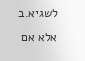לשגיא.ב אלא אם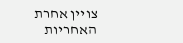צויין אחרת
האחריות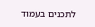לתכנים בעמוד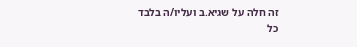זה חלה על שגיא.ב ועליו/ה בלבד
כל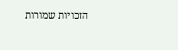הזכויות שמורות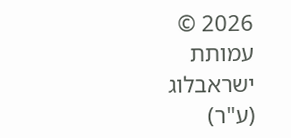2026 © עמותת ישראבלוג (ע"ר)